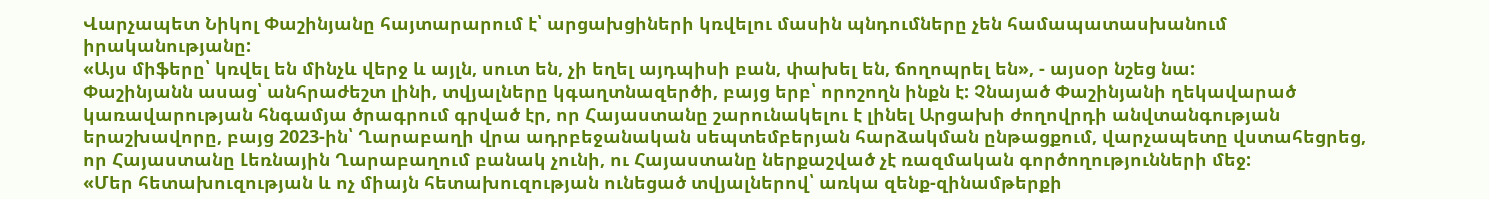Վարչապետ Նիկոլ Փաշինյանը հայտարարում է՝ արցախցիների կռվելու մասին պնդումները չեն համապատասխանում իրականությանը:
«Այս միֆերը՝ կռվել են մինչև վերջ և այլն, սուտ են, չի եղել այդպիսի բան, փախել են, ճողոպրել են», - այսօր նշեց նա:
Փաշինյանն ասաց՝ անհրաժեշտ լինի, տվյալները կգաղտնազերծի, բայց երբ՝ որոշողն ինքն է: Չնայած Փաշինյանի ղեկավարած կառավարության հնգամյա ծրագրում գրված էր, որ Հայաստանը շարունակելու է լինել Արցախի ժողովրդի անվտանգության երաշխավորը, բայց 2023-ին՝ Ղարաբաղի վրա ադրբեջանական սեպտեմբերյան հարձակման ընթացքում, վարչապետը վստահեցրեց, որ Հայաստանը Լեռնային Ղարաբաղում բանակ չունի, ու Հայաստանը ներքաշված չէ ռազմական գործողությունների մեջ:
«Մեր հետախուզության և ոչ միայն հետախուզության ունեցած տվյալներով՝ առկա զենք-զինամթերքի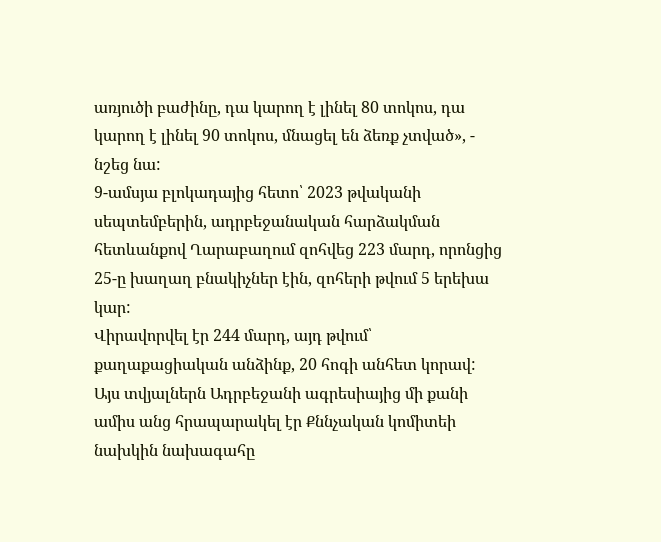առյուծի բաժինը, դա կարող է լինել 80 տոկոս, դա կարող է լինել 90 տոկոս, մնացել են ձեռք չտված», - նշեց նա:
9-ամսյա բլոկադայից հետո՝ 2023 թվականի սեպտեմբերին, ադրբեջանական հարձակման հետևանքով Ղարաբաղում զոհվեց 223 մարդ, որոնցից 25-ը խաղաղ բնակիչներ էին, զոհերի թվում 5 երեխա կար:
Վիրավորվել էր 244 մարդ, այդ թվում՝ քաղաքացիական անձինք, 20 հոգի անհետ կորավ: Այս տվյալներն Ադրբեջանի ագրեսիայից մի քանի ամիս անց հրապարակել էր Քննչական կոմիտեի նախկին նախագահը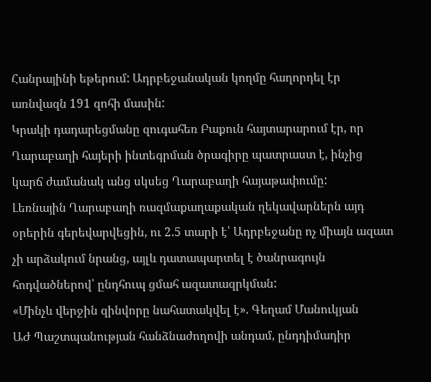Հանրայինի եթերում: Ադրբեջանական կողմը հաղորդել էր առնվազն 191 զոհի մասին:
Կրակի դադարեցմանը զուգահեռ Բաքուն հայտարարում էր, որ Ղարաբաղի հայերի ինտեգրման ծրագիրը պատրաստ է, ինչից կարճ ժամանակ անց սկսեց Ղարաբաղի հայաթափումը:
Լեռնային Ղարաբաղի ռազմաքաղաքական ղեկավարներն այդ օրերին գերեվարվեցին, ու 2.5 տարի է՝ Ադրբեջանը ոչ միայն ազատ չի արձակում նրանց, այլև դատապարտել է ծանրագույն հոդվածներով՝ ընդհուպ ցմահ ազատազրկման:
«Մինչև վերջին զինվորը նահատակվել է». Գեղամ Մանուկյան
ԱԺ Պաշտպանության հանձնաժողովի անդամ, ընդդիմադիր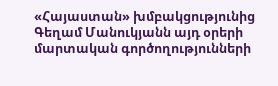«Հայաստան» խմբակցությունից Գեղամ Մանուկյանն այդ օրերի մարտական գործողությունների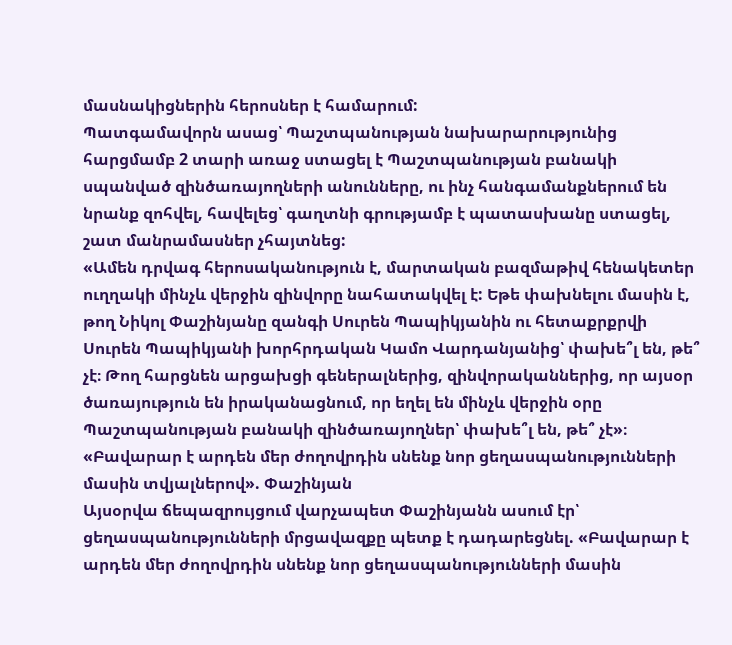մասնակիցներին հերոսներ է համարում:
Պատգամավորն ասաց՝ Պաշտպանության նախարարությունից հարցմամբ 2 տարի առաջ ստացել է Պաշտպանության բանակի սպանված զինծառայողների անունները, ու ինչ հանգամանքներում են նրանք զոհվել, հավելեց՝ գաղտնի գրությամբ է պատասխանը ստացել, շատ մանրամասներ չհայտնեց:
«Ամեն դրվագ հերոսականություն է, մարտական բազմաթիվ հենակետեր ուղղակի մինչև վերջին զինվորը նահատակվել է: Եթե փախնելու մասին է, թող Նիկոլ Փաշինյանը զանգի Սուրեն Պապիկյանին ու հետաքրքրվի Սուրեն Պապիկյանի խորհրդական Կամո Վարդանյանից՝ փախե՞լ են, թե՞ չէ։ Թող հարցնեն արցախցի գեներալներից, զինվորականներից, որ այսօր ծառայություն են իրականացնում, որ եղել են մինչև վերջին օրը Պաշտպանության բանակի զինծառայողներ՝ փախե՞լ են, թե՞ չէ»։
«Բավարար է արդեն մեր ժողովրդին սնենք նոր ցեղասպանությունների մասին տվյալներով». Փաշինյան
Այսօրվա ճեպազրույցում վարչապետ Փաշինյանն ասում էր՝ ցեղասպանությունների մրցավազքը պետք է դադարեցնել. «Բավարար է արդեն մեր ժողովրդին սնենք նոր ցեղասպանությունների մասին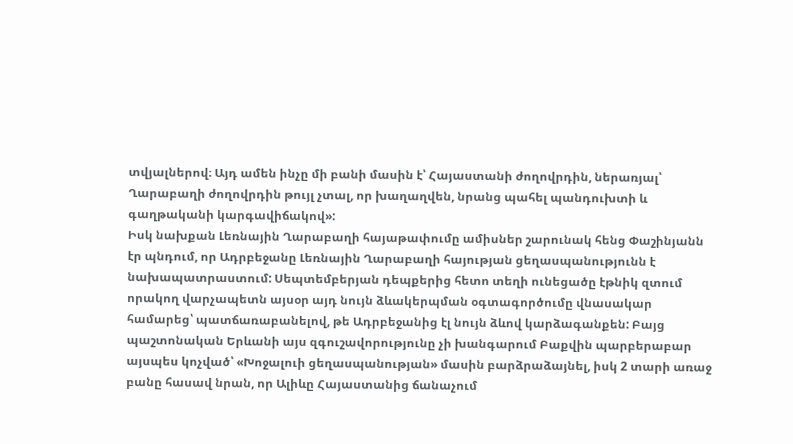տվյալներով։ Այդ ամեն ինչը մի բանի մասին է՝ Հայաստանի ժողովրդին, ներառյալ՝ Ղարաբաղի ժողովրդին թույլ չտալ, որ խաղաղվեն, նրանց պահել պանդուխտի և գաղթականի կարգավիճակով»:
Իսկ նախքան Լեռնային Ղարաբաղի հայաթափումը ամիսներ շարունակ հենց Փաշինյանն էր պնդում, որ Ադրբեջանը Լեռնային Ղարաբաղի հայության ցեղասպանությունն է նախապատրաստում: Սեպտեմբերյան դեպքերից հետո տեղի ունեցածը էթնիկ զտում որակող վարչապետն այսօր այդ նույն ձևակերպման օգտագործումը վնասակար համարեց՝ պատճառաբանելով, թե Ադրբեջանից էլ նույն ձևով կարձագանքեն: Բայց պաշտոնական Երևանի այս զգուշավորությունը չի խանգարում Բաքվին պարբերաբար այսպես կոչված՝ «Խոջալուի ցեղասպանության» մասին բարձրաձայնել, իսկ 2 տարի առաջ բանը հասավ նրան, որ Ալիևը Հայաստանից ճանաչում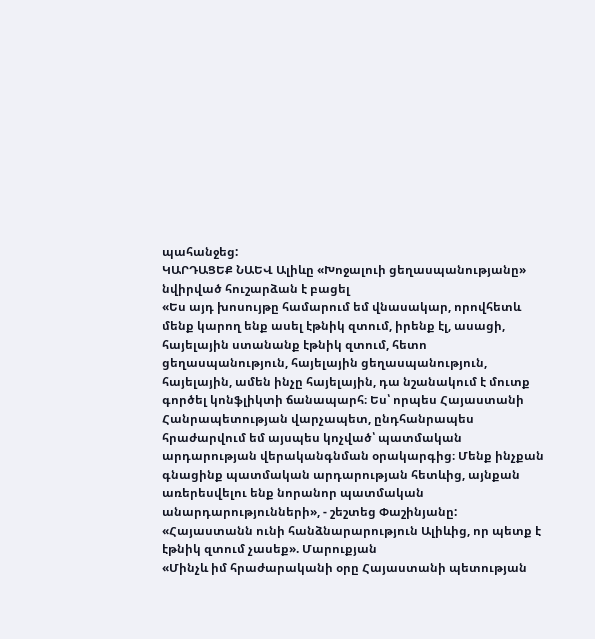պահանջեց:
ԿԱՐԴԱՑԵՔ ՆԱԵՎ Ալիևը «Խոջալուի ցեղասպանությանը» նվիրված հուշարձան է բացել
«Ես այդ խոսույթը համարում եմ վնասակար, որովհետև մենք կարող ենք ասել էթնիկ զտում, իրենք էլ, ասացի, հայելային ստանանք էթնիկ զտում, հետո ցեղասպանություն, հայելային ցեղասպանություն, հայելային, ամեն ինչը հայելային, դա նշանակում է մուտք գործել կոնֆլիկտի ճանապարհ։ Ես՝ որպես Հայաստանի Հանրապետության վարչապետ, ընդհանրապես հրաժարվում եմ այսպես կոչված՝ պատմական արդարության վերականգնման օրակարգից։ Մենք ինչքան գնացինք պատմական արդարության հետևից, այնքան առերեսվելու ենք նորանոր պատմական անարդարությունների», - շեշտեց Փաշինյանը:
«Հայաստանն ունի հանձնարարություն Ալիևից, որ պետք է էթնիկ զտում չասեք». Մարուքյան
«Մինչև իմ հրաժարականի օրը Հայաստանի պետության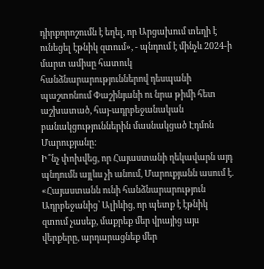դիրքորոշումն է եղել, որ Արցախում տեղի է ունեցել էթնիկ զտում», - պնդում է մինչև 2024-ի մարտ ամիսը հատուկ հանձնարարություններով դեսպանի պաշտոնում Փաշինյանի ու նրա թիմի հետ աշխատած, հայ-ադրբեջանական բանակցություններին մասնակցած Էդմոն Մարուքյանը:
Ի՞նչ փոխվեց, որ Հայաստանի ղեկավարն այդ պնդումն այլևս չի անում, Մարուքյանն ասում է. «Հայաստանն ունի հանձնարարություն Ադրբեջանից՝ Ալիևից, որ պետք է էթնիկ զտում չասեք, մաքրեք մեր վրայից այս վերքերը, արդարացնեք մեր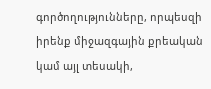գործողությունները, որպեսզի իրենք միջազգային քրեական կամ այլ տեսակի,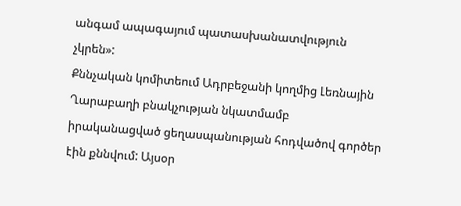անգամ ապագայում պատասխանատվություն չկրեն»:
Քննչական կոմիտեում Ադրբեջանի կողմից Լեռնային Ղարաբաղի բնակչության նկատմամբ իրականացված ցեղասպանության հոդվածով գործեր էին քննվում: Այսօր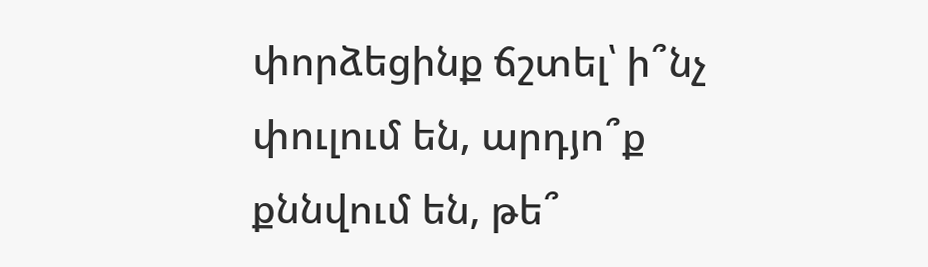փորձեցինք ճշտել՝ ի՞նչ փուլում են, արդյո՞ք քննվում են, թե՞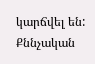կարճվել են: Քննչական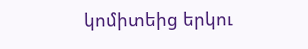կոմիտեից երկու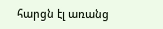հարցն էլ առանց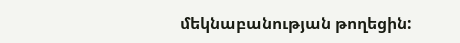մեկնաբանության թողեցին: